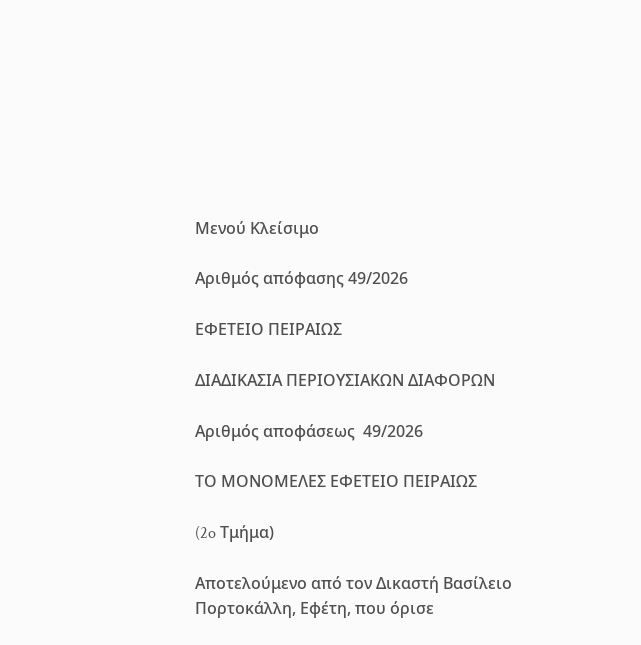Μενού Κλείσιμο

Αριθμός απόφασης 49/2026

ΕΦΕΤΕΙΟ ΠΕΙΡΑΙΩΣ

ΔΙΑΔΙΚΑΣΙΑ ΠΕΡΙΟΥΣΙΑΚΩΝ ΔΙΑΦΟΡΩΝ

Αριθμός αποφάσεως  49/2026

ΤΟ ΜΟΝΟΜΕΛΕΣ ΕΦΕΤΕΙΟ ΠΕΙΡΑΙΩΣ

(2o Τμήμα)

Αποτελούμενο από τον Δικαστή Βασίλειο Πορτοκάλλη, Εφέτη, που όρισε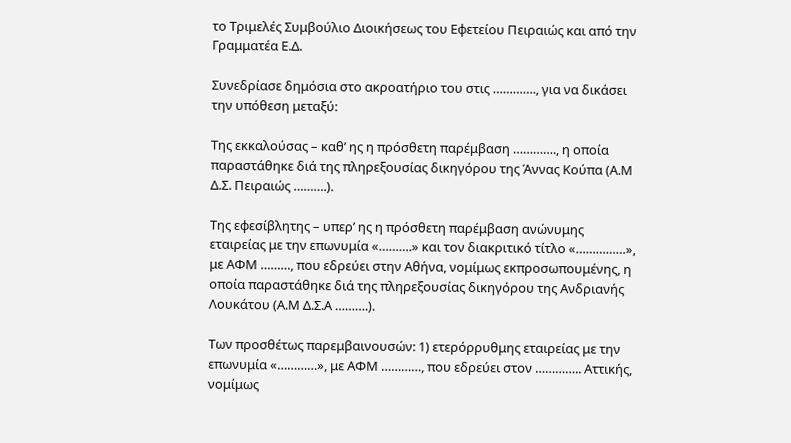το Τριμελές Συμβούλιο Διοικήσεως του Εφετείου Πειραιώς και από την Γραμματέα Ε.Δ.

Συνεδρίασε δημόσια στο ακροατήριο του στις …………., για να δικάσει την υπόθεση μεταξύ:

Της εκκαλούσας – καθ’ ης η πρόσθετη παρέμβαση …………., η οποία παραστάθηκε διά της πληρεξουσίας δικηγόρου της Άννας Κούπα (Α.Μ Δ.Σ. Πειραιώς ……….).

Της εφεσίβλητης – υπερ’ ης η πρόσθετη παρέμβαση ανώνυμης εταιρείας με την επωνυμία «……….» και τον διακριτικό τίτλο «……………», με ΑΦΜ ………, που εδρεύει στην Αθήνα, νομίμως εκπροσωπουμένης, η οποία παραστάθηκε διά της πληρεξουσίας δικηγόρου της Ανδριανής Λουκάτου (Α.Μ Δ.Σ.Α ……….).

Των προσθέτως παρεμβαινουσών: 1) ετερόρρυθμης εταιρείας με την επωνυμία «…………», με ΑΦΜ …………, που εδρεύει στον ………….. Αττικής, νομίμως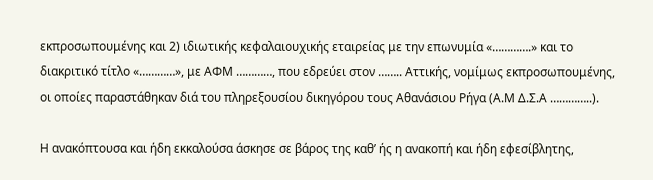εκπροσωπουμένης και 2) ιδιωτικής κεφαλαιουχικής εταιρείας με την επωνυμία «………….» και το διακριτικό τίτλο «…………», με ΑΦΜ …………, που εδρεύει στον …….. Αττικής, νομίμως εκπροσωπουμένης, οι οποίες παραστάθηκαν διά του πληρεξουσίου δικηγόρου τους Αθανάσιου Ρήγα (Α.Μ Δ.Σ.Α …………..).

Η ανακόπτουσα και ήδη εκκαλούσα άσκησε σε βάρος της καθ’ ής η ανακοπή και ήδη εφεσίβλητης,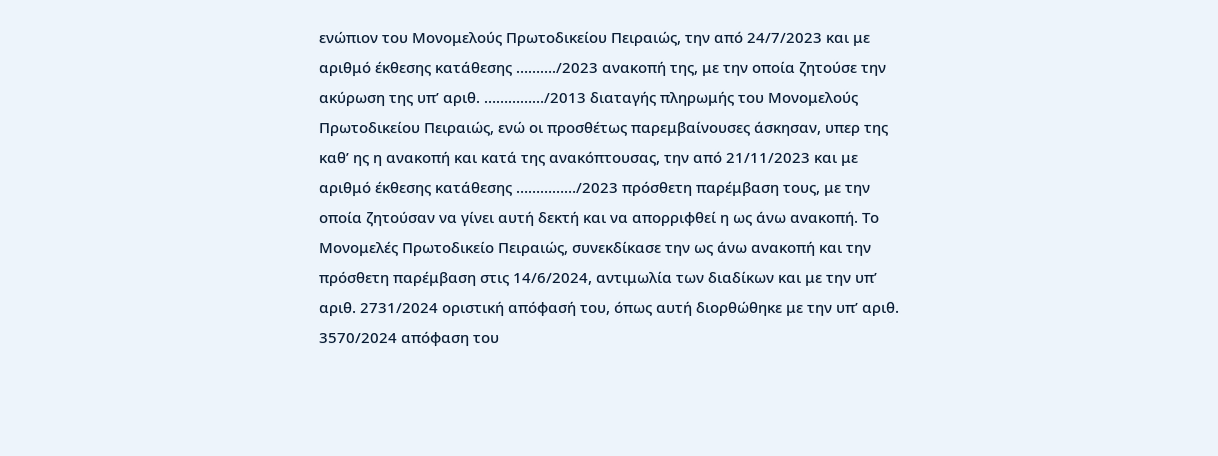ενώπιον του Μονομελούς Πρωτοδικείου Πειραιώς, την από 24/7/2023 και με αριθμό έκθεσης κατάθεσης ………./2023 ανακοπή της, με την οποία ζητούσε την ακύρωση της υπ’ αριθ. ……………/2013 διαταγής πληρωμής του Μονομελούς Πρωτοδικείου Πειραιώς, ενώ οι προσθέτως παρεμβαίνουσες άσκησαν, υπερ της καθ’ ης η ανακοπή και κατά της ανακόπτουσας, την από 21/11/2023 και με αριθμό έκθεσης κατάθεσης ……………/2023 πρόσθετη παρέμβαση τους, με την οποία ζητούσαν να γίνει αυτή δεκτή και να απορριφθεί η ως άνω ανακοπή. Το Μονομελές Πρωτοδικείο Πειραιώς, συνεκδίκασε την ως άνω ανακοπή και την πρόσθετη παρέμβαση στις 14/6/2024, αντιμωλία των διαδίκων και με την υπ’ αριθ. 2731/2024 οριστική απόφασή του, όπως αυτή διορθώθηκε με την υπ’ αριθ. 3570/2024 απόφαση του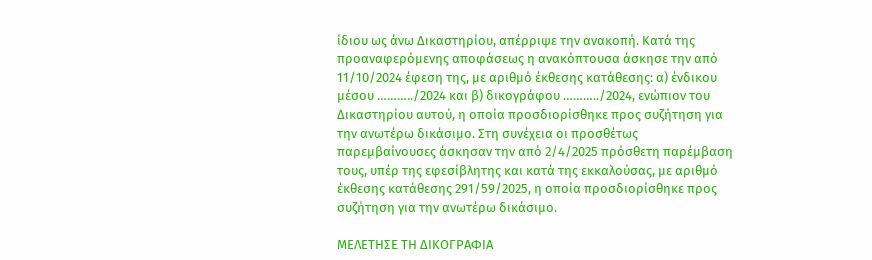ίδιου ως άνω Δικαστηρίου, απέρριψε την ανακοπή. Κατά της προαναφερόμενης αποφάσεως η ανακόπτουσα άσκησε την από 11/10/2024 έφεση της, με αριθμό έκθεσης κατάθεσης: α) ένδικου μέσου ………../2024 και β) δικογράφου ………../2024, ενώπιον του Δικαστηρίου αυτού, η οποία προσδιορίσθηκε προς συζήτηση για την ανωτέρω δικάσιμο. Στη συνέχεια οι προσθέτως παρεμβαίνουσες άσκησαν την από 2/4/2025 πρόσθετη παρέμβαση τους, υπέρ της εφεσίβλητης και κατά της εκκαλούσας, με αριθμό έκθεσης κατάθεσης 291/59/2025, η οποία προσδιορίσθηκε προς συζήτηση για την ανωτέρω δικάσιμο.

ΜΕΛΕΤΗΣΕ ΤΗ ΔΙΚΟΓΡΑΦΙΑ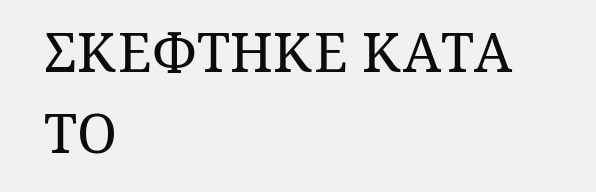ΣΚΕΦΤΗΚΕ ΚΑΤΑ ΤΟ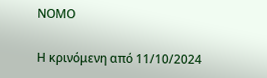ΝΟΜΟ

Η κρινόμενη από 11/10/2024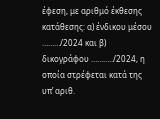έφεση, με αριθμό έκθεσης κατάθεσης: α) ένδικου μέσου ………/2024 και β) δικογράφου ………../2024, η οποία στρέφεται κατά της υπ’ αριθ.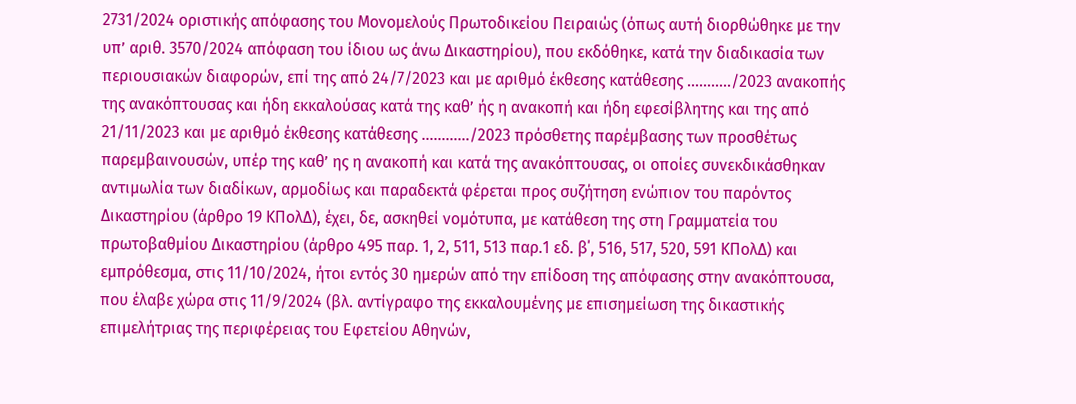2731/2024 οριστικής απόφασης του Μονομελούς Πρωτοδικείου Πειραιώς (όπως αυτή διορθώθηκε με την υπ’ αριθ. 3570/2024 απόφαση του ίδιου ως άνω Δικαστηρίου), που εκδόθηκε, κατά την διαδικασία των περιουσιακών διαφορών, επί της από 24/7/2023 και με αριθμό έκθεσης κατάθεσης ………../2023 ανακοπής της ανακόπτουσας και ήδη εκκαλούσας κατά της καθ’ ής η ανακοπή και ήδη εφεσίβλητης και της από 21/11/2023 και με αριθμό έκθεσης κατάθεσης …………/2023 πρόσθετης παρέμβασης των προσθέτως παρεμβαινουσών, υπέρ της καθ’ ης η ανακοπή και κατά της ανακόπτουσας, οι οποίες συνεκδικάσθηκαν αντιμωλία των διαδίκων, αρμοδίως και παραδεκτά φέρεται προς συζήτηση ενώπιον του παρόντος Δικαστηρίου (άρθρο 19 ΚΠολΔ), έχει, δε, ασκηθεί νομότυπα, με κατάθεση της στη Γραμματεία του πρωτοβαθμίου Δικαστηρίου (άρθρο 495 παρ. 1, 2, 511, 513 παρ.1 εδ. β΄, 516, 517, 520, 591 ΚΠολΔ) και εμπρόθεσμα, στις 11/10/2024, ήτοι εντός 30 ημερών από την επίδοση της απόφασης στην ανακόπτουσα, που έλαβε χώρα στις 11/9/2024 (βλ. αντίγραφο της εκκαλουμένης με επισημείωση της δικαστικής επιμελήτριας της περιφέρειας του Εφετείου Αθηνών,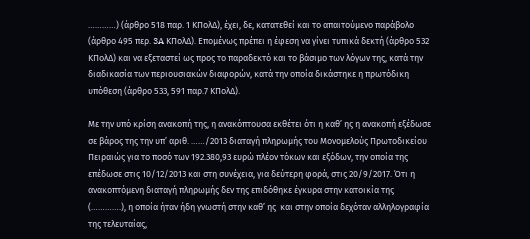…………) (άρθρο 518 παρ. 1 ΚΠολΔ), έχει, δε, κατατεθεί και το απαιτούμενο παράβολο (άρθρο 495 περ. 3A ΚΠολΔ). Επομένως πρέπει η έφεση να γίνει τυπικά δεκτή (άρθρο 532 ΚΠολΔ) και να εξεταστεί ως προς το παραδεκτό και το βάσιμο των λόγων της, κατά την διαδικασία των περιουσιακών διαφορών, κατά την οποία δικάστηκε η πρωτόδικη υπόθεση (άρθρο 533, 591 παρ.7 ΚΠολΔ).

Με την υπό κρίση ανακοπή της, η ανακόπτουσα εκθέτει ότι η καθ’ ης η ανακοπή εξέδωσε σε βάρος της την υπ’ αριθ. ……/2013 διαταγή πληρωμής του Μονομελούς Πρωτοδικείου Πειραιώς για το ποσό των 192.380,93 ευρώ πλέον τόκων και εξόδων, την οποία της επέδωσε στις 10/12/2013 και στη συνέχεια, για δεύτερη φορά, στις 20/9/2017. Ότι η ανακοπτόμενη διαταγή πληρωμής δεν της επιδόθηκε έγκυρα στην κατοικία της (………….), η οποία ήταν ήδη γνωστή στην καθ’ ης  και στην οποία δεχόταν αλληλογραφία της τελευταίας,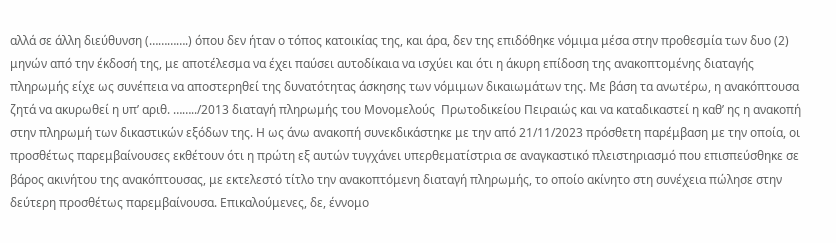αλλά σε άλλη διεύθυνση (………….) όπου δεν ήταν ο τόπος κατοικίας της, και άρα, δεν της επιδόθηκε νόμιμα μέσα στην προθεσμία των δυο (2) μηνών από την έκδοσή της, με αποτέλεσμα να έχει παύσει αυτοδίκαια να ισχύει και ότι η άκυρη επίδοση της ανακοπτομένης διαταγής πληρωμής είχε ως συνέπεια να αποστερηθεί της δυνατότητας άσκησης των νόμιμων δικαιωμάτων της. Με βάση τα ανωτέρω, η ανακόπτουσα ζητά να ακυρωθεί η υπ’ αριθ. ……../2013 διαταγή πληρωμής του Μονομελούς  Πρωτοδικείου Πειραιώς και να καταδικαστεί η καθ’ ης η ανακοπή στην πληρωμή των δικαστικών εξόδων της. Η ως άνω ανακοπή συνεκδικάστηκε με την από 21/11/2023 πρόσθετη παρέμβαση με την οποία, οι προσθέτως παρεμβαίνουσες εκθέτουν ότι η πρώτη εξ αυτών τυγχάνει υπερθεματίστρια σε αναγκαστικό πλειστηριασμό που επισπεύσθηκε σε βάρος ακινήτου της ανακόπτουσας, με εκτελεστό τίτλο την ανακοπτόμενη διαταγή πληρωμής, το οποίο ακίνητο στη συνέχεια πώλησε στην δεύτερη προσθέτως παρεμβαίνουσα. Επικαλούμενες, δε, έννομο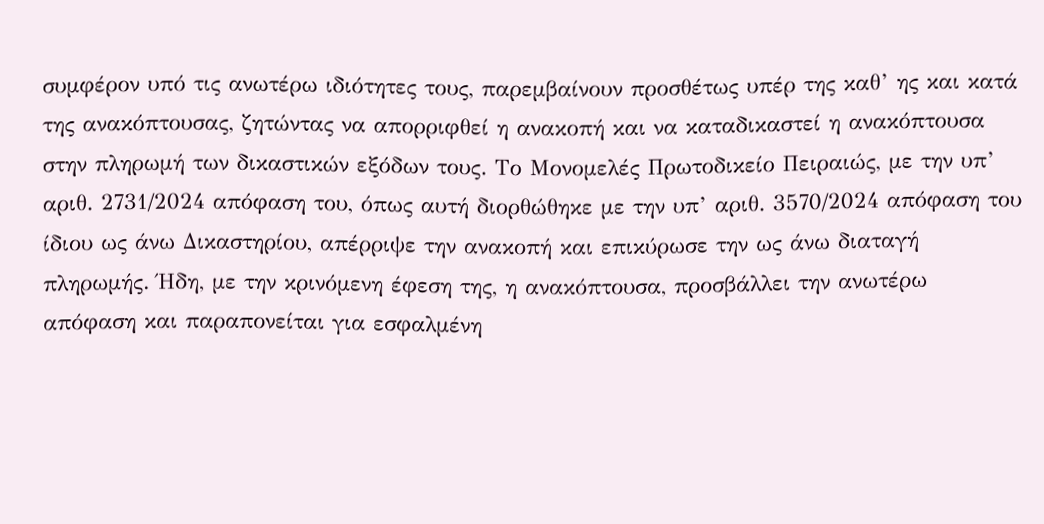συμφέρον υπό τις ανωτέρω ιδιότητες τους, παρεμβαίνουν προσθέτως υπέρ της καθ’ ης και κατά της ανακόπτουσας, ζητώντας να απορριφθεί η ανακοπή και να καταδικαστεί η ανακόπτουσα στην πληρωμή των δικαστικών εξόδων τους. Το Μονομελές Πρωτοδικείο Πειραιώς, με την υπ’ αριθ. 2731/2024 απόφαση του, όπως αυτή διορθώθηκε με την υπ’ αριθ. 3570/2024 απόφαση του ίδιου ως άνω Δικαστηρίου, απέρριψε την ανακοπή και επικύρωσε την ως άνω διαταγή πληρωμής. Ήδη, με την κρινόμενη έφεση της, η ανακόπτουσα, προσβάλλει την ανωτέρω απόφαση και παραπονείται για εσφαλμένη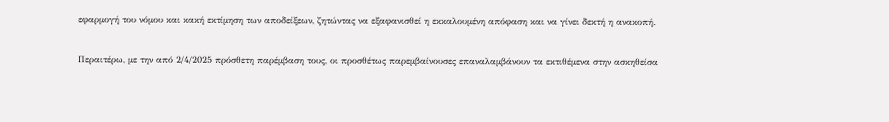εφαρμογή του νόμου και κακή εκτίμηση των αποδείξεων, ζητώντας να εξαφανισθεί η εκκαλουμένη απόφαση και να γίνει δεκτή η ανακοπή.

Περαιτέρω, με την από 2/4/2025 πρόσθετη παρέμβαση τους, οι προσθέτως παρεμβαίνουσες επαναλαμβάνουν τα εκτιθέμενα στην ασκηθείσα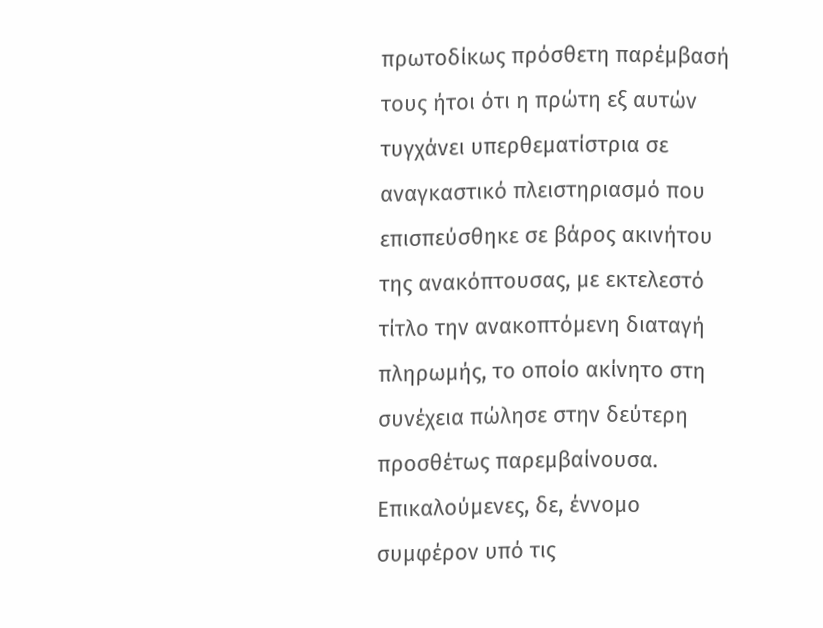πρωτοδίκως πρόσθετη παρέμβασή τους ήτοι ότι η πρώτη εξ αυτών τυγχάνει υπερθεματίστρια σε αναγκαστικό πλειστηριασμό που επισπεύσθηκε σε βάρος ακινήτου της ανακόπτουσας, με εκτελεστό τίτλο την ανακοπτόμενη διαταγή πληρωμής, το οποίο ακίνητο στη συνέχεια πώλησε στην δεύτερη προσθέτως παρεμβαίνουσα. Επικαλούμενες, δε, έννομο συμφέρον υπό τις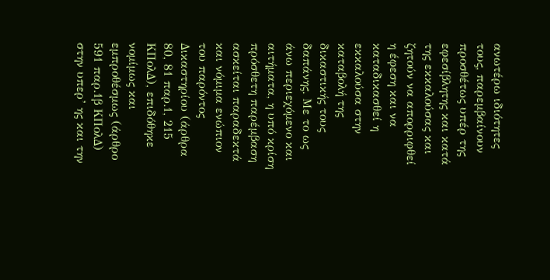ανωτέρω ιδιότητες τους, παρεμβαίνουν προσθέτως υπέρ της εφεσίβλητης και κατά της εκκαλούσας και ζητούν να απορριφθεί η έφεση και να καταδικασθεί η εκκαλούσα στην καταβολή της δικαστικής τους δαπάνης. Με το ως άνω περιεχόμενο και αιτήματα, η υπό κρίση πρόσθετη παρέμβαση ασκείται παραδεκτά και νόμιμα ενώπιον του παρόντος Δικαστηρίου (άρθρα 80, 81 παρ.1, 215 ΚΠολΔ), επιδόθηκε νομίμως και εμπροθέσμως (άρθρο 591 παρ.1β ΚΠολΔ) στην υπερ’ ης και την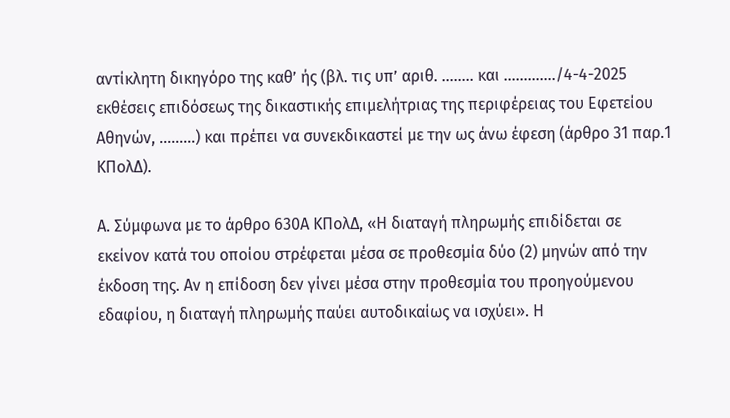αντίκλητη δικηγόρο της καθ’ ής (βλ. τις υπ’ αριθ. …….. και …………./4-4-2025 εκθέσεις επιδόσεως της δικαστικής επιμελήτριας της περιφέρειας του Εφετείου Αθηνών, ………) και πρέπει να συνεκδικαστεί με την ως άνω έφεση (άρθρο 31 παρ.1 ΚΠολΔ).

Α. Σύμφωνα με το άρθρο 630Α ΚΠολΔ, «Η διαταγή πληρωμής επιδίδεται σε εκείνον κατά του οποίου στρέφεται μέσα σε προθεσμία δύο (2) μηνών από την έκδοση της. Αν η επίδοση δεν γίνει μέσα στην προθεσμία του προηγούμενου εδαφίου, η διαταγή πληρωμής παύει αυτοδικαίως να ισχύει». Η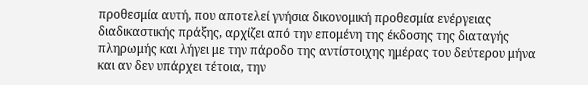προθεσμία αυτή, που αποτελεί γνήσια δικονομική προθεσμία ενέργειας διαδικαστικής πράξης, αρχίζει από την επομένη της έκδοσης της διαταγής πληρωμής και λήγει με την πάροδο της αντίστοιχης ημέρας του δεύτερου μήνα και αν δεν υπάρχει τέτοια, την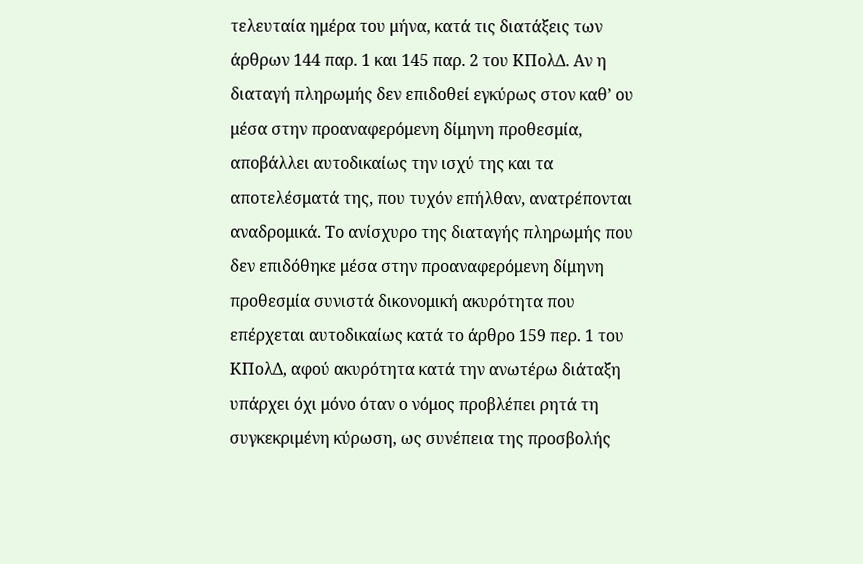τελευταία ημέρα του μήνα, κατά τις διατάξεις των άρθρων 144 παρ. 1 και 145 παρ. 2 του ΚΠολΔ. Αν η διαταγή πληρωμής δεν επιδοθεί εγκύρως στον καθ’ ου μέσα στην προαναφερόμενη δίμηνη προθεσμία, αποβάλλει αυτοδικαίως την ισχύ της και τα αποτελέσματά της, που τυχόν επήλθαν, ανατρέπονται αναδρομικά. Το ανίσχυρο της διαταγής πληρωμής που δεν επιδόθηκε μέσα στην προαναφερόμενη δίμηνη προθεσμία συνιστά δικονομική ακυρότητα που επέρχεται αυτοδικαίως κατά το άρθρο 159 περ. 1 του ΚΠολΔ, αφού ακυρότητα κατά την ανωτέρω διάταξη υπάρχει όχι μόνο όταν ο νόμος προβλέπει ρητά τη συγκεκριμένη κύρωση, ως συνέπεια της προσβολής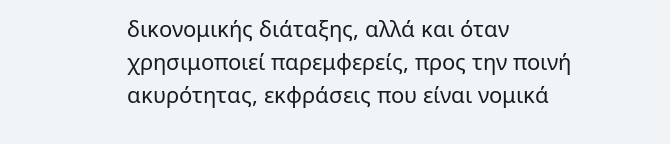δικονομικής διάταξης, αλλά και όταν χρησιμοποιεί παρεμφερείς, προς την ποινή ακυρότητας, εκφράσεις που είναι νομικά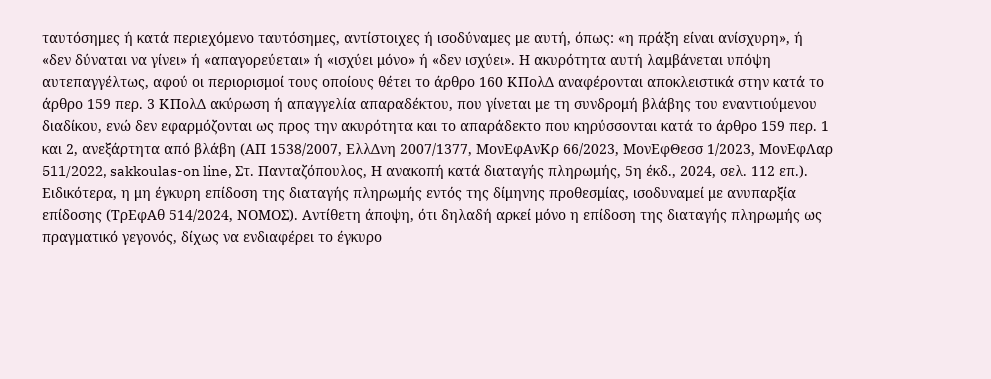ταυτόσημες ή κατά περιεχόμενο ταυτόσημες, αντίστοιχες ή ισοδύναμες με αυτή, όπως: «η πράξη είναι ανίσχυρη», ή «δεν δύναται να γίνει» ή «απαγορεύεται» ή «ισχύει μόνο» ή «δεν ισχύει». Η ακυρότητα αυτή λαμβάνεται υπόψη αυτεπαγγέλτως, αφού οι περιορισμοί τους οποίους θέτει το άρθρο 160 ΚΠολΔ αναφέρονται αποκλειστικά στην κατά το άρθρο 159 περ. 3 ΚΠολΔ ακύρωση ή απαγγελία απαραδέκτου, που γίνεται με τη συνδρομή βλάβης του εναντιούμενου διαδίκου, ενώ δεν εφαρμόζονται ως προς την ακυρότητα και το απαράδεκτο που κηρύσσονται κατά το άρθρο 159 περ. 1 και 2, ανεξάρτητα από βλάβη (ΑΠ 1538/2007, ΕλλΔνη 2007/1377, ΜονΕφΑνΚρ 66/2023, ΜονΕφΘεσσ 1/2023, ΜονΕφΛαρ 511/2022, sakkoulas-on line, Στ. Πανταζόπουλος, Η ανακοπή κατά διαταγής πληρωμής, 5η έκδ., 2024, σελ. 112 επ.). Ειδικότερα, η μη έγκυρη επίδοση της διαταγής πληρωμής εντός της δίμηνης προθεσμίας, ισοδυναμεί με ανυπαρξία επίδοσης (ΤρΕφΑθ 514/2024, ΝΟΜΟΣ). Αντίθετη άποψη, ότι δηλαδή αρκεί μόνο η επίδοση της διαταγής πληρωμής ως πραγματικό γεγονός, δίχως να ενδιαφέρει το έγκυρο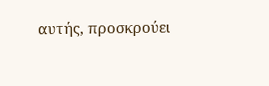αυτής, προσκρούει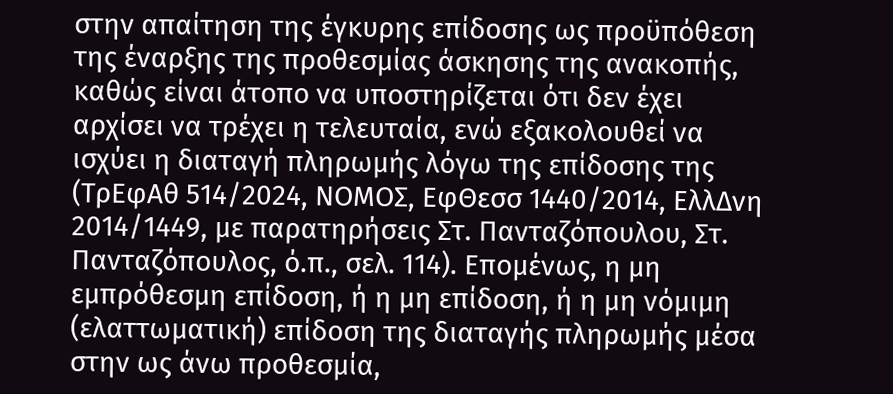στην απαίτηση της έγκυρης επίδοσης ως προϋπόθεση της έναρξης της προθεσμίας άσκησης της ανακοπής, καθώς είναι άτοπο να υποστηρίζεται ότι δεν έχει αρχίσει να τρέχει η τελευταία, ενώ εξακολουθεί να ισχύει η διαταγή πληρωμής λόγω της επίδοσης της (ΤρΕφΑθ 514/2024, ΝΟΜΟΣ, ΕφΘεσσ 1440/2014, ΕλλΔνη 2014/1449, με παρατηρήσεις Στ. Πανταζόπουλου, Στ. Πανταζόπουλος, ό.π., σελ. 114). Επομένως, η μη εμπρόθεσμη επίδοση, ή η μη επίδοση, ή η μη νόμιμη (ελαττωματική) επίδοση της διαταγής πληρωμής μέσα στην ως άνω προθεσμία,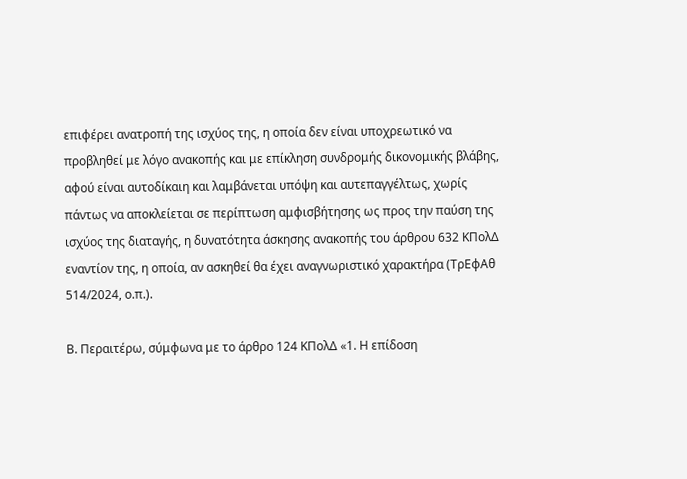επιφέρει ανατροπή της ισχύος της, η οποία δεν είναι υποχρεωτικό να προβληθεί με λόγο ανακοπής και με επίκληση συνδρομής δικονομικής βλάβης, αφού είναι αυτοδίκαιη και λαμβάνεται υπόψη και αυτεπαγγέλτως, χωρίς πάντως να αποκλείεται σε περίπτωση αμφισβήτησης ως προς την παύση της ισχύος της διαταγής, η δυνατότητα άσκησης ανακοπής του άρθρου 632 ΚΠολΔ εναντίον της, η οποία, αν ασκηθεί θα έχει αναγνωριστικό χαρακτήρα (ΤρΕφΑθ 514/2024, ο.π.).

Β. Περαιτέρω, σύμφωνα με το άρθρο 124 ΚΠολΔ «1. Η επίδοση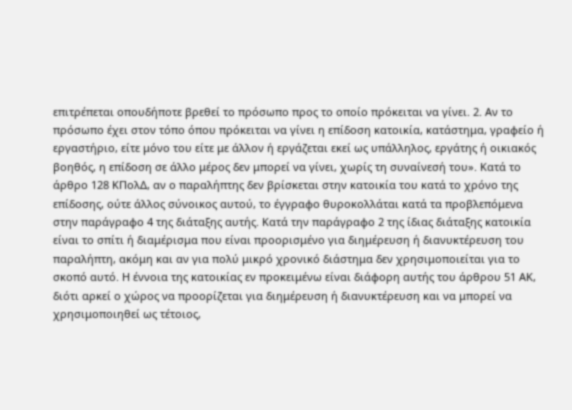επιτρέπεται οπουδήποτε βρεθεί το πρόσωπο προς το οποίο πρόκειται να γίνει. 2. Αν το πρόσωπο έχει στον τόπο όπου πρόκειται να γίνει η επίδοση κατοικία, κατάστημα, γραφείο ή εργαστήριο, είτε μόνο του είτε με άλλον ή εργάζεται εκεί ως υπάλληλος, εργάτης ή οικιακός βοηθός, η επίδοση σε άλλο μέρος δεν μπορεί να γίνει, χωρίς τη συναίνεσή του». Κατά το άρθρο 128 ΚΠολΔ, αν ο παραλήπτης δεν βρίσκεται στην κατοικία του κατά το χρόνο της επίδοσης, ούτε άλλος σύνοικος αυτού, το έγγραφο θυροκολλάται κατά τα προβλεπόμενα στην παράγραφο 4 της διάταξης αυτής. Κατά την παράγραφο 2 της ίδιας διάταξης κατοικία είναι το σπίτι ή διαμέρισμα που είναι προορισμένο για διημέρευση ή διανυκτέρευση του παραλήπτη, ακόμη και αν για πολύ μικρό χρονικό διάστημα δεν χρησιμοποιείται για το σκοπό αυτό. Η έννοια της κατοικίας εν προκειμένω είναι διάφορη αυτής του άρθρου 51 ΑΚ, διότι αρκεί ο χώρος να προορίζεται για διημέρευση ή διανυκτέρευση και να μπορεί να χρησιμοποιηθεί ως τέτοιος,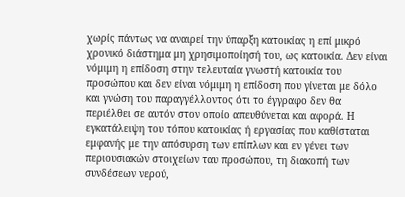χωρίς πάντως να αναιρεί την ύπαρξη κατοικίας η επί μικρό χρονικό διάστημα μη χρησιμοποίησή του, ως κατοικία. Δεν είναι νόμιμη η επίδοση στην τελευταία γνωστή κατοικία του προσώπου και δεν είναι νόμιμη η επίδοση που γίνεται με δόλο και γνώση του παραγγέλλοντος ότι το έγγραφο δεν θα περιέλθει σε αυτόν στον οποίο απευθύνεται και αφορά. Η εγκατάλειψη του τόπου κατοικίας ή εργασίας που καθίσταται εμφανής με την απόσυρση των επίπλων και εν γένει των περιουσιακών στοιχείων ταυ προσώπου, τη διακοπή των συνδέσεων νερού,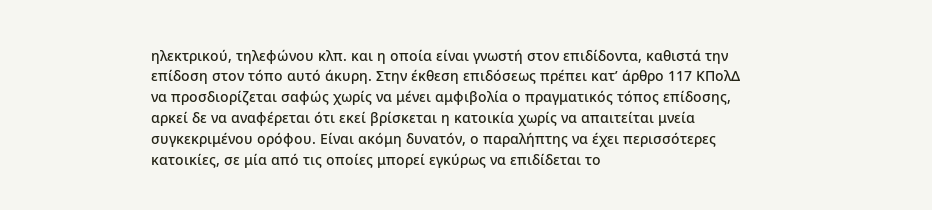ηλεκτρικού, τηλεφώνου κλπ. και η οποία είναι γνωστή στον επιδίδοντα, καθιστά την επίδοση στον τόπο αυτό άκυρη. Στην έκθεση επιδόσεως πρέπει κατ’ άρθρο 117 ΚΠολΔ να προσδιορίζεται σαφώς χωρίς να μένει αμφιβολία ο πραγματικός τόπος επίδοσης, αρκεί δε να αναφέρεται ότι εκεί βρίσκεται η κατοικία χωρίς να απαιτείται μνεία συγκεκριμένου ορόφου. Είναι ακόμη δυνατόν, ο παραλήπτης να έχει περισσότερες κατοικίες, σε μία από τις οποίες μπορεί εγκύρως να επιδίδεται το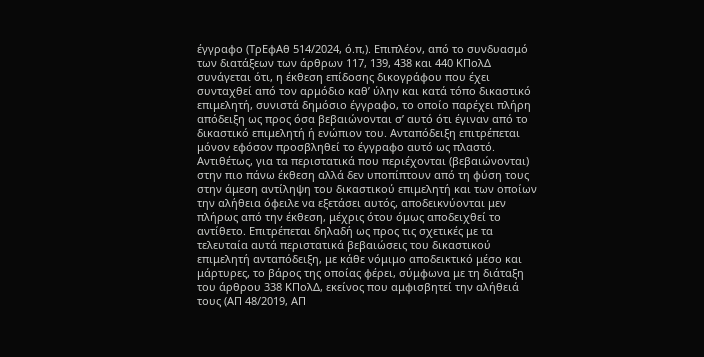έγγραφο (ΤρΕφΑθ 514/2024, ό.π,). Επιπλέον, από το συνδυασμό των διατάξεων των άρθρων 117, 139, 438 και 440 ΚΠολΔ συνάγεται ότι, η έκθεση επίδοσης δικογράφου που έχει συνταχθεί από τον αρμόδιο καθ’ ύλην και κατά τόπο δικαστικό επιμελητή, συνιστά δημόσιο έγγραφο, το οποίο παρέχει πλήρη απόδειξη ως προς όσα βεβαιώνονται σ’ αυτό ότι έγιναν από το δικαστικό επιμελητή ή ενώπιον του. Ανταπόδειξη επιτρέπεται μόνον εφόσον προσβληθεί το έγγραφο αυτό ως πλαστό. Αντιθέτως, για τα περιστατικά που περιέχονται (βεβαιώνονται) στην πιο πάνω έκθεση αλλά δεν υποπίπτουν από τη φύση τους στην άμεση αντίληψη του δικαστικού επιμελητή και των οποίων την αλήθεια όφειλε να εξετάσει αυτός, αποδεικνύονται μεν πλήρως από την έκθεση, μέχρις ότου όμως αποδειχθεί το αντίθετο. Επιτρέπεται δηλαδή ως προς τις σχετικές με τα τελευταία αυτά περιστατικά βεβαιώσεις του δικαστικού επιμελητή ανταπόδειξη, με κάθε νόμιμο αποδεικτικό μέσο και μάρτυρες, το βάρος της οποίας φέρει, σύμφωνα με τη διάταξη του άρθρου 338 ΚΠολΔ, εκείνος που αμφισβητεί την αλήθειά τους (ΑΠ 48/2019, ΑΠ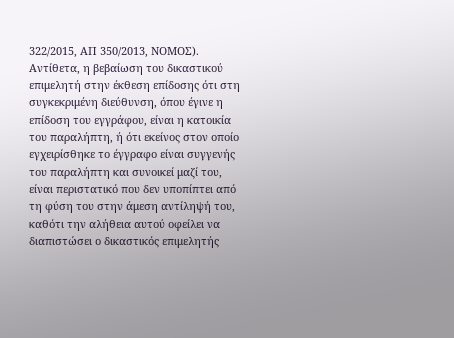322/2015, ΑΠ 350/2013, ΝΟΜΟΣ). Αντίθετα, η βεβαίωση του δικαστικού επιμελητή στην έκθεση επίδοσης ότι στη συγκεκριμένη διεύθυνση, όπου έγινε η επίδοση του εγγράφου, είναι η κατοικία του παραλήπτη, ή ότι εκείνος στον οποίο εγχειρίσθηκε το έγγραφο είναι συγγενής του παραλήπτη και συνοικεί μαζί του, είναι περιστατικό που δεν υποπίπτει από τη φύση του στην άμεση αντίληψή του, καθότι την αλήθεια αυτού οφείλει να διαπιστώσει ο δικαστικός επιμελητής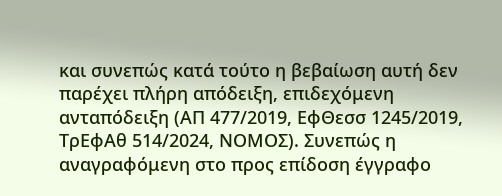και συνεπώς κατά τούτο η βεβαίωση αυτή δεν παρέχει πλήρη απόδειξη, επιδεχόμενη ανταπόδειξη (ΑΠ 477/2019, ΕφΘεσσ 1245/2019, ΤρΕφΑθ 514/2024, ΝΟΜΟΣ). Συνεπώς η αναγραφόμενη στο προς επίδοση έγγραφο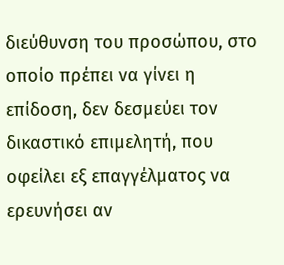διεύθυνση του προσώπου, στο οποίο πρέπει να γίνει η επίδοση, δεν δεσμεύει τον δικαστικό επιμελητή, που οφείλει εξ επαγγέλματος να ερευνήσει αν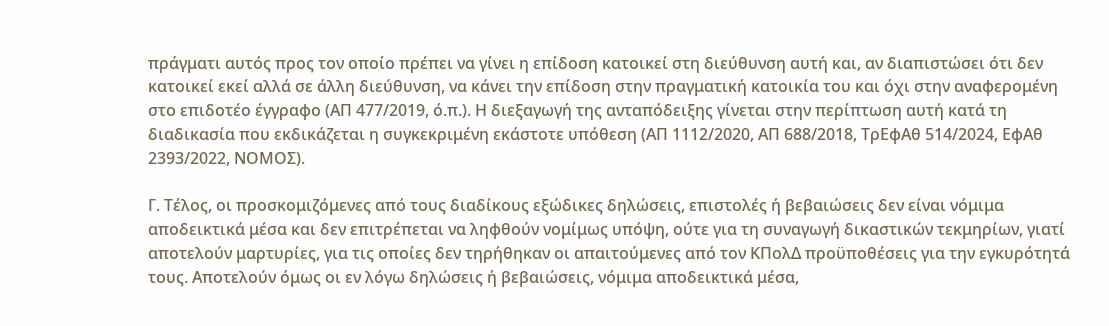πράγματι αυτός προς τον οποίο πρέπει να γίνει η επίδοση κατοικεί στη διεύθυνση αυτή και, αν διαπιστώσει ότι δεν κατοικεί εκεί αλλά σε άλλη διεύθυνση, να κάνει την επίδοση στην πραγματική κατοικία του και όχι στην αναφερομένη στο επιδοτέο έγγραφο (ΑΠ 477/2019, ό.π.). Η διεξαγωγή της ανταπόδειξης γίνεται στην περίπτωση αυτή κατά τη διαδικασία που εκδικάζεται η συγκεκριμένη εκάστοτε υπόθεση (ΑΠ 1112/2020, ΑΠ 688/2018, TρΕφΑθ 514/2024, ΕφΑθ 2393/2022, ΝΟΜΟΣ).

Γ. Τέλος, οι προσκομιζόμενες από τους διαδίκους εξώδικες δηλώσεις, επιστολές ή βεβαιώσεις δεν είναι νόμιμα αποδεικτικά μέσα και δεν επιτρέπεται να ληφθούν νομίμως υπόψη, ούτε για τη συναγωγή δικαστικών τεκμηρίων, γιατί αποτελούν μαρτυρίες, για τις οποίες δεν τηρήθηκαν οι απαιτούμενες από τον ΚΠολΔ προϋποθέσεις για την εγκυρότητά τους. Αποτελούν όμως οι εν λόγω δηλώσεις ή βεβαιώσεις, νόμιμα αποδεικτικά μέσα,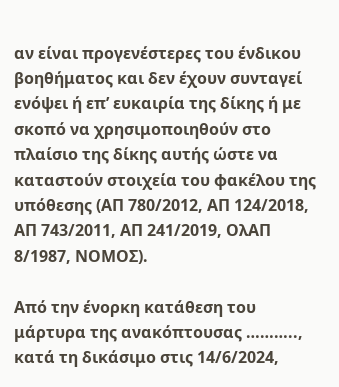αν είναι προγενέστερες του ένδικου βοηθήματος και δεν έχουν συνταγεί ενόψει ή επ’ ευκαιρία της δίκης ή με σκοπό να χρησιμοποιηθούν στο πλαίσιο της δίκης αυτής ώστε να καταστούν στοιχεία του φακέλου της υπόθεσης (ΑΠ 780/2012, ΑΠ 124/2018, ΑΠ 743/2011, ΑΠ 241/2019, ΟλΑΠ 8/1987, ΝΟΜΟΣ).

Από την ένορκη κατάθεση του μάρτυρα της ανακόπτουσας ……….., κατά τη δικάσιμο στις 14/6/2024,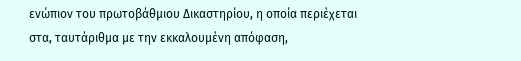ενώπιον του πρωτοβάθμιου Δικαστηρίου, η οποία περιέχεται στα, ταυτάριθμα με την εκκαλουμένη απόφαση,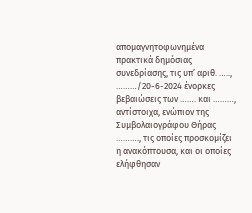απομαγνητοφωνημένα πρακτικά δημόσιας συνεδρίασης, τις υπ’ αριθ. ….., ………/20-6-2024 ένορκες βεβαιώσεις των ……. και ………, αντίστοιχα, ενώπιον της Συμβολαιογράφου Θήρας ………., τις οποίες προσκομίζει η ανακόπτουσα, και οι οποίες ελήφθησαν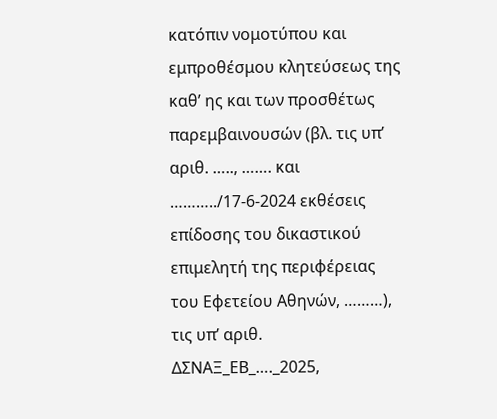κατόπιν νομοτύπου και εμπροθέσμου κλητεύσεως της καθ’ ης και των προσθέτως παρεμβαινουσών (βλ. τις υπ’ αριθ. ….., ……. και ………../17-6-2024 εκθέσεις επίδοσης του δικαστικού επιμελητή της περιφέρειας του Εφετείου Αθηνών, ………), τις υπ’ αριθ. ΔΣΝΑΞ_ΕΒ_…._2025,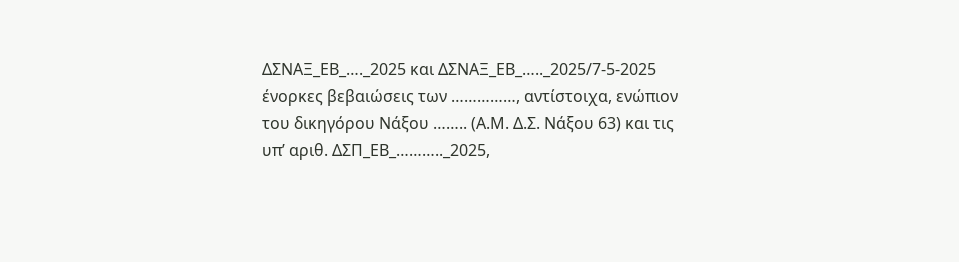ΔΣΝΑΞ_ΕΒ_…._2025 και ΔΣΝΑΞ_ΕΒ_….._2025/7-5-2025 ένορκες βεβαιώσεις των ……………, αντίστοιχα, ενώπιον του δικηγόρου Νάξου …….. (Α.Μ. Δ.Σ. Νάξου 63) και τις υπ’ αριθ. ΔΣΠ_ΕΒ_……….._2025,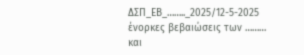ΔΣΠ_ΕΒ_…….._2025/12-5-2025 ένορκες βεβαιώσεις των ……… και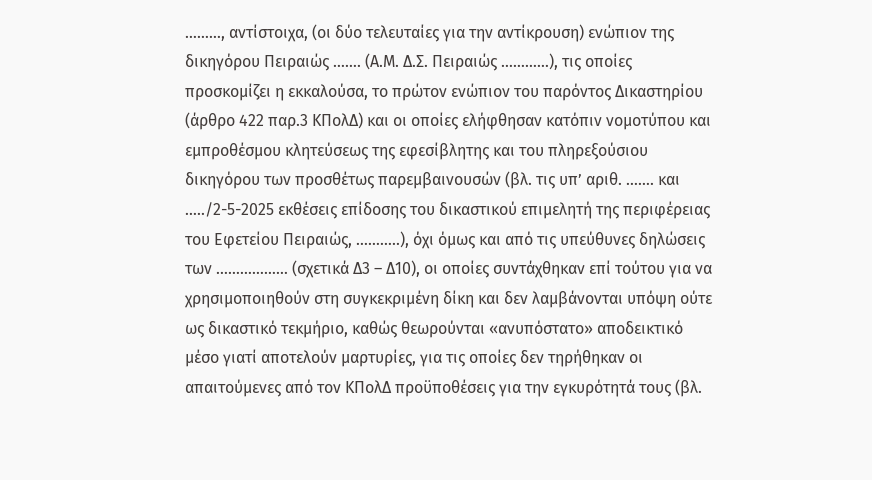………, αντίστοιχα, (οι δύο τελευταίες για την αντίκρουση) ενώπιον της δικηγόρου Πειραιώς ……. (Α.Μ. Δ.Σ. Πειραιώς …………), τις οποίες προσκομίζει η εκκαλούσα, το πρώτον ενώπιον του παρόντος Δικαστηρίου (άρθρο 422 παρ.3 ΚΠολΔ) και οι οποίες ελήφθησαν κατόπιν νομοτύπου και εμπροθέσμου κλητεύσεως της εφεσίβλητης και του πληρεξούσιου δικηγόρου των προσθέτως παρεμβαινουσών (βλ. τις υπ’ αριθ. ……. και …../2-5-2025 εκθέσεις επίδοσης του δικαστικού επιμελητή της περιφέρειας του Εφετείου Πειραιώς, ………..), όχι όμως και από τις υπεύθυνες δηλώσεις των ……………… (σχετικά Δ3 – Δ10), οι οποίες συντάχθηκαν επί τούτου για να χρησιμοποιηθούν στη συγκεκριμένη δίκη και δεν λαμβάνονται υπόψη ούτε ως δικαστικό τεκμήριο, καθώς θεωρούνται «ανυπόστατο» αποδεικτικό μέσο γιατί αποτελούν μαρτυρίες, για τις οποίες δεν τηρήθηκαν οι απαιτούμενες από τον ΚΠολΔ προϋποθέσεις για την εγκυρότητά τους (βλ.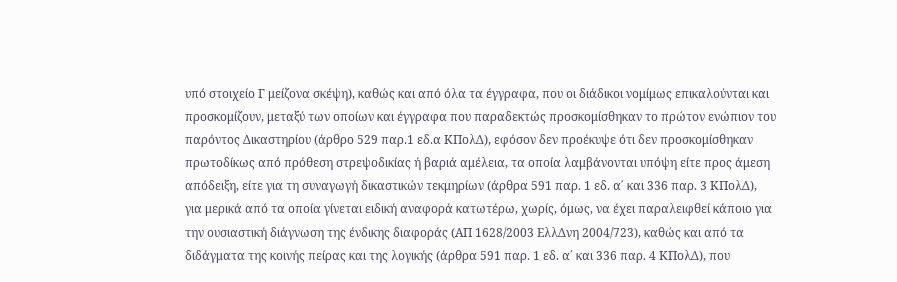υπό στοιχείο Γ μείζονα σκέψη), καθώς και από όλα τα έγγραφα, που οι διάδικοι νομίμως επικαλούνται και προσκομίζουν, μεταξύ των οποίων και έγγραφα που παραδεκτώς προσκομίσθηκαν το πρώτον ενώπιον του παρόντος Δικαστηρίου (άρθρο 529 παρ.1 εδ.α ΚΠολΔ), εφόσον δεν προέκυψε ότι δεν προσκομίσθηκαν πρωτοδίκως από πρόθεση στρεψοδικίας ή βαριά αμέλεια, τα οποία λαμβάνονται υπόψη είτε προς άμεση απόδειξη, είτε για τη συναγωγή δικαστικών τεκμηρίων (άρθρα 591 παρ. 1 εδ. α΄ και 336 παρ. 3 ΚΠολΔ), για μερικά από τα οποία γίνεται ειδική αναφορά κατωτέρω, χωρίς, όμως, να έχει παραλειφθεί κάποιο για την ουσιαστική διάγνωση της ένδικης διαφοράς (ΑΠ 1628/2003 ΕλλΔνη 2004/723), καθώς και από τα διδάγματα της κοινής πείρας και της λογικής (άρθρα 591 παρ. 1 εδ. α΄ και 336 παρ. 4 ΚΠολΔ), που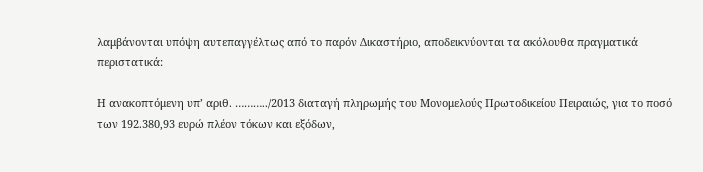λαμβάνονται υπόψη αυτεπαγγέλτως από το παρόν Δικαστήριο, αποδεικνύονται τα ακόλουθα πραγματικά περιστατικά:

Η ανακοπτόμενη υπ’ αριθ. ………../2013 διαταγή πληρωμής του Μονομελούς Πρωτοδικείου Πειραιώς, για το ποσό των 192.380,93 ευρώ πλέον τόκων και εξόδων,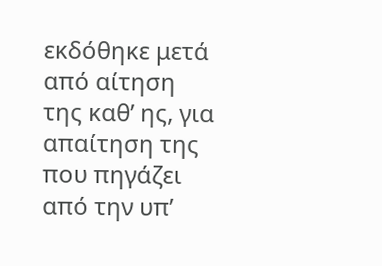εκδόθηκε μετά από αίτηση της καθ’ ης, για απαίτηση της που πηγάζει από την υπ’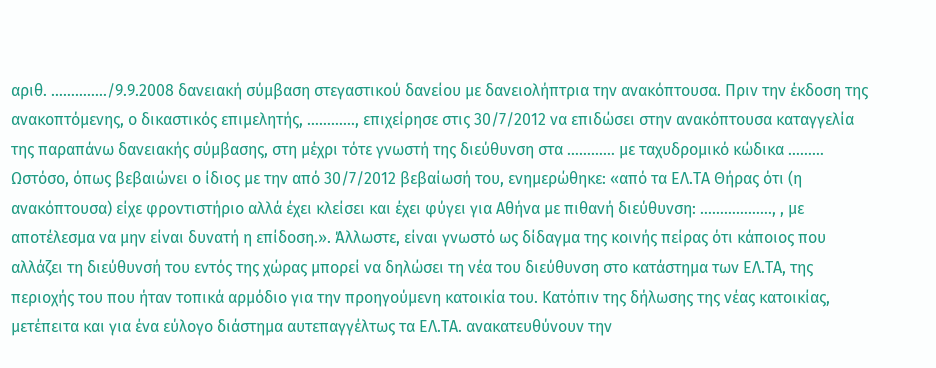αριθ. …………../9.9.2008 δανειακή σύμβαση στεγαστικού δανείου με δανειολήπτρια την ανακόπτουσα. Πριν την έκδοση της ανακοπτόμενης, ο δικαστικός επιμελητής, …………, επιχείρησε στις 30/7/2012 να επιδώσει στην ανακόπτουσα καταγγελία της παραπάνω δανειακής σύμβασης, στη μέχρι τότε γνωστή της διεύθυνση στα ………… με ταχυδρομικό κώδικα ……… Ωστόσο, όπως βεβαιώνει ο ίδιος με την από 30/7/2012 βεβαίωσή του, ενημερώθηκε: «από τα ΕΛ.ΤΑ Θήρας ότι (η ανακόπτουσα) είχε φροντιστήριο αλλά έχει κλείσει και έχει φύγει για Αθήνα με πιθανή διεύθυνση: ………………, , με αποτέλεσμα να μην είναι δυνατή η επίδοση.». Άλλωστε, είναι γνωστό ως δίδαγμα της κοινής πείρας ότι κάποιος που αλλάζει τη διεύθυνσή του εντός της χώρας μπορεί να δηλώσει τη νέα του διεύθυνση στο κατάστημα των ΕΛ.ΤΑ, της περιοχής του που ήταν τοπικά αρμόδιο για την προηγούμενη κατοικία του. Κατόπιν της δήλωσης της νέας κατοικίας, μετέπειτα και για ένα εύλογο διάστημα αυτεπαγγέλτως τα ΕΛ.ΤΑ. ανακατευθύνουν την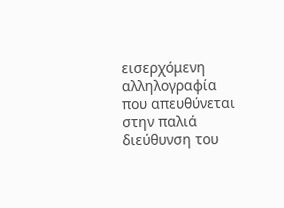εισερχόμενη αλληλογραφία που απευθύνεται στην παλιά διεύθυνση του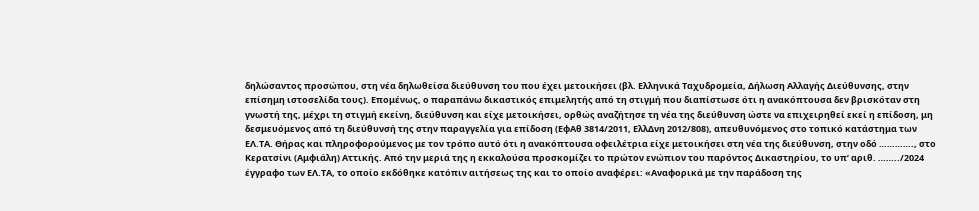δηλώσαντος προσώπου, στη νέα δηλωθείσα διεύθυνση του που έχει μετοικήσει (βλ. Ελληνικά Ταχυδρομεία, Δήλωση Αλλαγής Διεύθυνσης, στην επίσημη ιστοσελίδα τους). Επομένως, ο παραπάνω δικαστικός επιμελητής από τη στιγμή που διαπίστωσε ότι η ανακόπτουσα δεν βρισκόταν στη γνωστή της, μέχρι τη στιγμή εκείνη, διεύθυνση και είχε μετοικήσει, ορθώς αναζήτησε τη νέα της διεύθυνση ώστε να επιχειρηθεί εκεί η επίδοση, μη δεσμευόμενος από τη διεύθυνσή της στην παραγγελία για επίδοση (ΕφΑθ 3814/2011, ΕλλΔνη 2012/808), απευθυνόμενος στο τοπικό κατάστημα των ΕΛ.ΤΑ. Θήρας και πληροφορούμενος με τον τρόπο αυτό ότι η ανακόπτουσα οφειλέτρια είχε μετοικήσει στη νέα της διεύθυνση, στην οδό …………., στο Κερατσίνι (Αμφιάλη) Αττικής. Από την μεριά της η εκκαλούσα προσκομίζει το πρώτον ενώπιον του παρόντος Δικαστηρίου, το υπ’ αριθ. ……../2024 έγγραφο των ΕΛ.ΤΑ, το οποίο εκδόθηκε κατόπιν αιτήσεως της και το οποίο αναφέρει: «Αναφορικά με την παράδοση της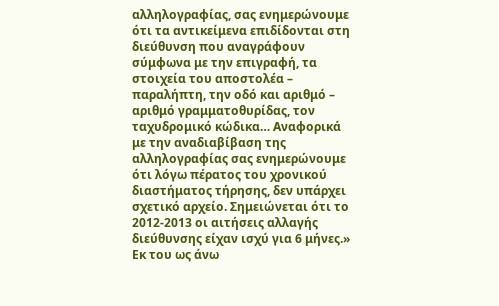αλληλογραφίας, σας ενημερώνουμε ότι τα αντικείμενα επιδίδονται στη διεύθυνση που αναγράφουν σύμφωνα με την επιγραφή, τα στοιχεία του αποστολέα – παραλήπτη, την οδό και αριθμό – αριθμό γραμματοθυρίδας, τον ταχυδρομικό κώδικα… Αναφορικά με την αναδιαβίβαση της αλληλογραφίας σας ενημερώνουμε ότι λόγω πέρατος του χρονικού διαστήματος τήρησης, δεν υπάρχει σχετικό αρχείο. Σημειώνεται ότι το 2012-2013 οι αιτήσεις αλλαγής διεύθυνσης είχαν ισχύ για 6 μήνες.» Εκ του ως άνω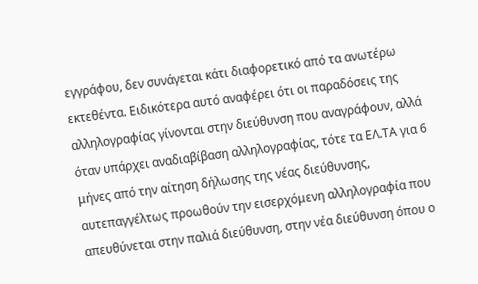εγγράφου, δεν συνάγεται κάτι διαφορετικό από τα ανωτέρω εκτεθέντα. Ειδικότερα αυτό αναφέρει ότι οι παραδόσεις της αλληλογραφίας γίνονται στην διεύθυνση που αναγράφουν, αλλά όταν υπάρχει αναδιαβίβαση αλληλογραφίας, τότε τα ΕΛ.ΤΑ για 6 μήνες από την αίτηση δήλωσης της νέας διεύθυνσης, αυτεπαγγέλτως προωθούν την εισερχόμενη αλληλογραφία που απευθύνεται στην παλιά διεύθυνση, στην νέα διεύθυνση όπου ο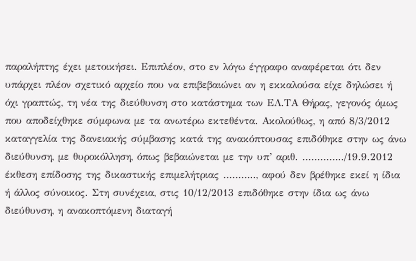παραλήπτης έχει μετοικήσει. Επιπλέον, στο εν λόγω έγγραφο αναφέρεται ότι δεν υπάρχει πλέον σχετικό αρχείο που να επιβεβαιώνει αν η εκκαλούσα είχε δηλώσει ή όχι γραπτώς, τη νέα της διεύθυνση στο κατάστημα των ΕΛ.ΤΑ Θήρας, γεγονός όμως που αποδείχθηκε σύμφωνα με τα ανωτέρω εκτεθέντα. Ακολούθως, η από 8/3/2012 καταγγελία της δανειακής σύμβασης κατά της ανακόπτουσας επιδόθηκε στην ως άνω διεύθυνση, με θυροκόλληση, όπως βεβαιώνεται με την υπ’ αριθ. …………../19.9.2012 έκθεση επίδοσης της δικαστικής επιμελήτριας ……….., αφού δεν βρέθηκε εκεί η ίδια ή άλλος σύνοικος. Στη συνέχεια, στις 10/12/2013 επιδόθηκε στην ίδια ως άνω διεύθυνση, η ανακοπτόμενη διαταγή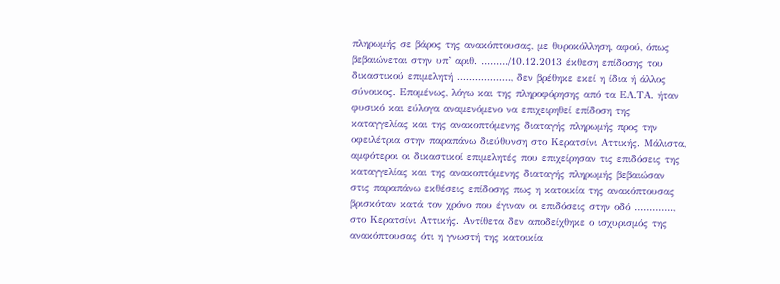πληρωμής σε βάρος της ανακόπτουσας, με θυροκόλληση, αφού, όπως βεβαιώνεται στην υπ’ αριθ. ………/10.12.2013 έκθεση επίδοσης του δικαστικού επιμελητή ………………, δεν βρέθηκε εκεί η ίδια ή άλλος σύνοικος. Επομένως, λόγω και της πληροφόρησης από τα ΕΛ.ΤΑ. ήταν φυσικό και εύλογα αναμενόμενο να επιχειρηθεί επίδοση της καταγγελίας και της ανακοπτόμενης διαταγής πληρωμής προς την οφειλέτρια στην παραπάνω διεύθυνση στο Κερατσίνι Αττικής. Μάλιστα, αμφότεροι οι δικαστικοί επιμελητές που επιχείρησαν τις επιδόσεις της καταγγελίας και της ανακοπτόμενης διαταγής πληρωμής βεβαιώσαν στις παραπάνω εκθέσεις επίδοσης πως η κατοικία της ανακόπτουσας βρισκόταν κατά τον χρόνο που έγιναν οι επιδόσεις στην οδό …………., στο Κερατσίνι Αττικής. Αντίθετα δεν αποδείχθηκε ο ισχυρισμός της ανακόπτουσας ότι η γνωστή της κατοικία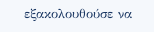εξακολουθούσε να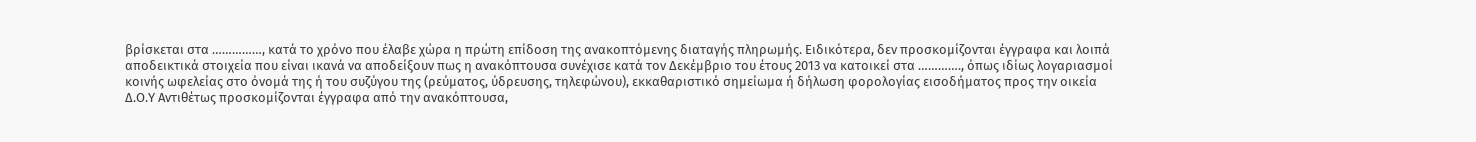βρίσκεται στα ……………, κατά το χρόνο που έλαβε χώρα η πρώτη επίδοση της ανακοπτόμενης διαταγής πληρωμής. Ειδικότερα, δεν προσκομίζονται έγγραφα και λοιπά αποδεικτικά στοιχεία που είναι ικανά να αποδείξουν πως η ανακόπτουσα συνέχισε κατά τον Δεκέμβριο του έτους 2013 να κατοικεί στα …………., όπως ιδίως λογαριασμοί κοινής ωφελείας στο όνομά της ή του συζύγου της (ρεύματος, ύδρευσης, τηλεφώνου), εκκαθαριστικό σημείωμα ή δήλωση φορολογίας εισοδήματος προς την οικεία Δ.Ο.Υ Αντιθέτως προσκομίζονται έγγραφα από την ανακόπτουσα,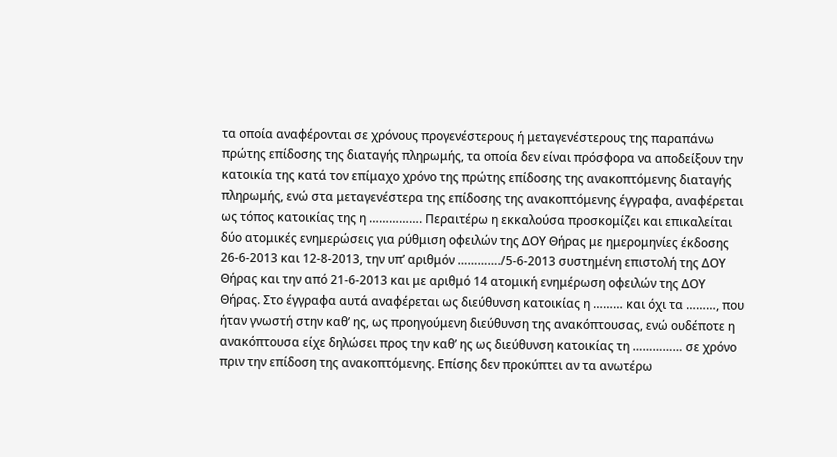τα οποία αναφέρονται σε χρόνους προγενέστερους ή μεταγενέστερους της παραπάνω πρώτης επίδοσης της διαταγής πληρωμής, τα οποία δεν είναι πρόσφορα να αποδείξουν την κατοικία της κατά τον επίμαχο χρόνο της πρώτης επίδοσης της ανακοπτόμενης διαταγής πληρωμής, ενώ στα μεταγενέστερα της επίδοσης της ανακοπτόμενης έγγραφα, αναφέρεται ως τόπος κατοικίας της η ……………. Περαιτέρω η εκκαλούσα προσκομίζει και επικαλείται δύο ατομικές ενημερώσεις για ρύθμιση οφειλών της ΔΟΥ Θήρας με ημερομηνίες έκδοσης 26-6-2013 και 12-8-2013, την υπ’ αριθμόν …………./5-6-2013 συστημένη επιστολή της ΔΟΥ Θήρας και την από 21-6-2013 και με αριθμό 14 ατομική ενημέρωση οφειλών της ΔΟΥ Θήρας. Στο έγγραφα αυτά αναφέρεται ως διεύθυνση κατοικίας η ……… και όχι τα ………, που ήταν γνωστή στην καθ’ ης, ως προηγούμενη διεύθυνση της ανακόπτουσας, ενώ ουδέποτε η ανακόπτουσα είχε δηλώσει προς την καθ’ ης ως διεύθυνση κατοικίας τη …………… σε χρόνο πριν την επίδοση της ανακοπτόμενης. Επίσης δεν προκύπτει αν τα ανωτέρω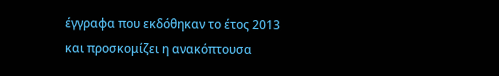έγγραφα που εκδόθηκαν το έτος 2013 και προσκομίζει η ανακόπτουσα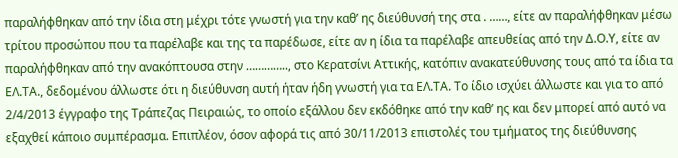παραλήφθηκαν από την ίδια στη μέχρι τότε γνωστή για την καθ’ ης διεύθυνσή της στα . ……, είτε αν παραλήφθηκαν μέσω τρίτου προσώπου που τα παρέλαβε και της τα παρέδωσε, είτε αν η ίδια τα παρέλαβε απευθείας από την Δ.Ο.Υ, είτε αν παραλήφθηκαν από την ανακόπτουσα στην ………….., στο Κερατσίνι Αττικής, κατόπιν ανακατεύθυνσης τους από τα ίδια τα ΕΛ.ΤΑ., δεδομένου άλλωστε ότι η διεύθυνση αυτή ήταν ήδη γνωστή για τα ΕΛ.ΤΑ. Το ίδιο ισχύει άλλωστε και για το από 2/4/2013 έγγραφο της Τράπεζας Πειραιώς, το οποίο εξάλλου δεν εκδόθηκε από την καθ’ ης και δεν μπορεί από αυτό να εξαχθεί κάποιο συμπέρασμα. Επιπλέον, όσον αφορά τις από 30/11/2013 επιστολές του τμήματος της διεύθυνσης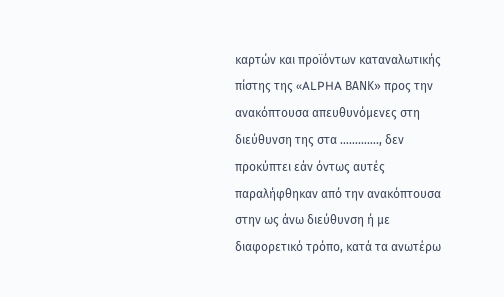καρτών και προϊόντων καταναλωτικής πίστης της «ALPHA ΒΑΝΚ» προς την ανακόπτουσα απευθυνόμενες στη διεύθυνση της στα …………., δεν προκύπτει εάν όντως αυτές παραλήφθηκαν από την ανακόπτουσα στην ως άνω διεύθυνση ή με διαφορετικό τρόπο, κατά τα ανωτέρω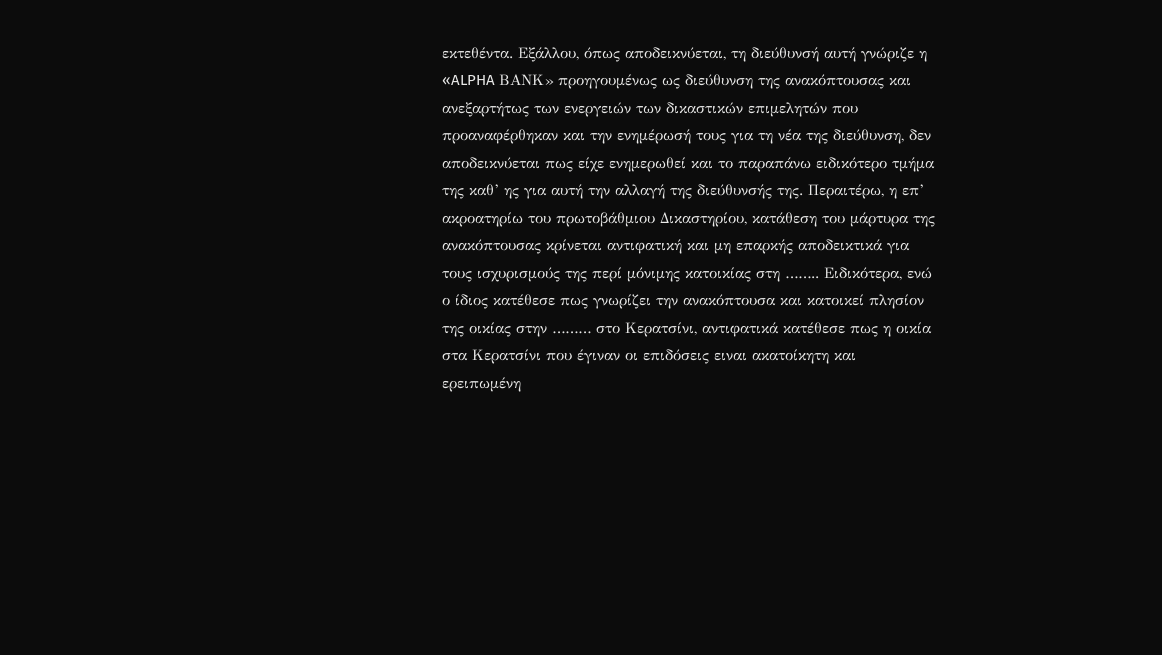εκτεθέντα. Εξάλλου, όπως αποδεικνύεται, τη διεύθυνσή αυτή γνώριζε η «ALPHA ΒΑΝΚ» προηγουμένως ως διεύθυνση της ανακόπτουσας και ανεξαρτήτως των ενεργειών των δικαστικών επιμελητών που προαναφέρθηκαν και την ενημέρωσή τους για τη νέα της διεύθυνση, δεν αποδεικνύεται πως είχε ενημερωθεί και το παραπάνω ειδικότερο τμήμα της καθ’ ης για αυτή την αλλαγή της διεύθυνσής της. Περαιτέρω, η επ’ ακροατηρίω του πρωτοβάθμιου Δικαστηρίου, κατάθεση του μάρτυρα της ανακόπτουσας κρίνεται αντιφατική και μη επαρκής αποδεικτικά για τους ισχυρισμούς της περί μόνιμης κατοικίας στη …….. Ειδικότερα, ενώ ο ίδιος κατέθεσε πως γνωρίζει την ανακόπτουσα και κατοικεί πλησίον της οικίας στην ……… στο Κερατσίνι, αντιφατικά κατέθεσε πως η οικία στα Κερατσίνι που έγιναν οι επιδόσεις ειναι ακατοίκητη και ερειπωμένη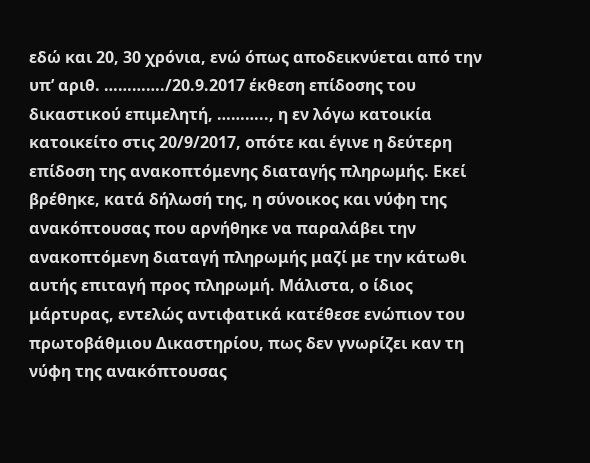εδώ και 20, 30 χρόνια, ενώ όπως αποδεικνύεται από την υπ’ αριθ. …………./20.9.2017 έκθεση επίδοσης του δικαστικού επιμελητή, ……….., η εν λόγω κατοικία κατοικείτο στις 20/9/2017, οπότε και έγινε η δεύτερη επίδοση της ανακοπτόμενης διαταγής πληρωμής. Εκεί βρέθηκε, κατά δήλωσή της, η σύνοικος και νύφη της ανακόπτουσας που αρνήθηκε να παραλάβει την ανακοπτόμενη διαταγή πληρωμής μαζί με την κάτωθι αυτής επιταγή προς πληρωμή. Μάλιστα, ο ίδιος μάρτυρας, εντελώς αντιφατικά κατέθεσε ενώπιον του πρωτοβάθμιου Δικαστηρίου, πως δεν γνωρίζει καν τη νύφη της ανακόπτουσας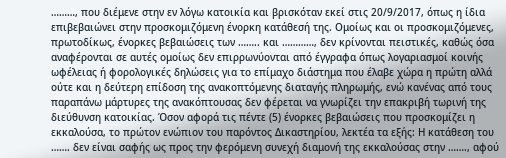………, που διέμενε στην εν λόγω κατοικία και βρισκόταν εκεί στις 20/9/2017, όπως η ίδια επιβεβαιώνει στην προσκομιζόμενη ένορκη κατάθεσή της. Ομοίως και οι προσκομιζόμενες, πρωτοδίκως, ένορκες βεβαιώσεις των …….. και …………, δεν κρίνονται πειστικές, καθώς όσα αναφέρονται σε αυτές ομοίως δεν επιρρωνύονται από έγγραφα όπως λογαριασμοί κοινής ωφέλειας ή φορολογικές δηλώσεις για το επίμαχο διάστημα που έλαβε χώρα η πρώτη αλλά ούτε και η δεύτερη επίδοση της ανακοπτόμενης διαταγής πληρωμής, ενώ κανένας από τους παραπάνω μάρτυρες της ανακόπτουσας δεν φέρεται να γνωρίζει την επακριβή τωρινή της διεύθυνση κατοικίας. Όσον αφορά τις πέντε (5) ένορκες βεβαιώσεις που προσκομίζει η εκκαλούσα, το πρώτον ενώπιον του παρόντος Δικαστηρίου, λεκτέα τα εξής: Η κατάθεση του ……. δεν είναι σαφής ως προς την φερόμενη συνεχή διαμονή της εκκαλούσας στην ……., αφού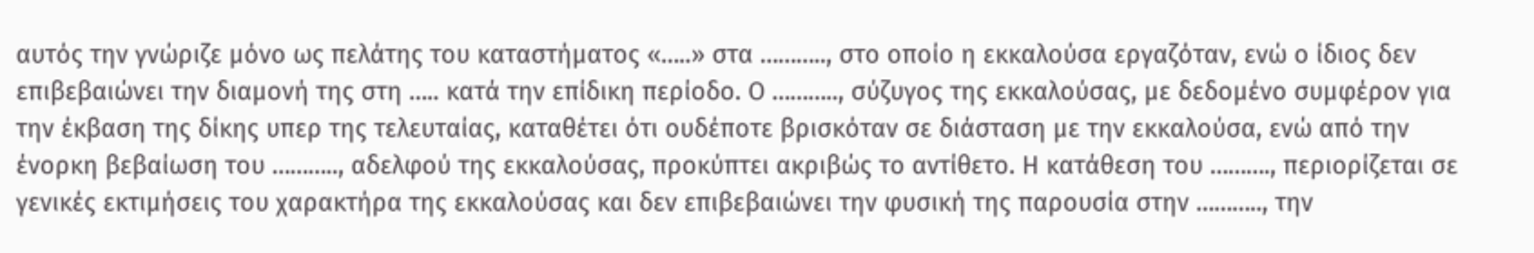αυτός την γνώριζε μόνο ως πελάτης του καταστήματος «…..» στα ……….., στο οποίο η εκκαλούσα εργαζόταν, ενώ ο ίδιος δεν επιβεβαιώνει την διαμονή της στη ….. κατά την επίδικη περίοδο. Ο ……….., σύζυγος της εκκαλούσας, με δεδομένο συμφέρον για την έκβαση της δίκης υπερ της τελευταίας, καταθέτει ότι ουδέποτε βρισκόταν σε διάσταση με την εκκαλούσα, ενώ από την ένορκη βεβαίωση του ……….., αδελφού της εκκαλούσας, προκύπτει ακριβώς το αντίθετο. Η κατάθεση του ………., περιορίζεται σε γενικές εκτιμήσεις του χαρακτήρα της εκκαλούσας και δεν επιβεβαιώνει την φυσική της παρουσία στην ……….., την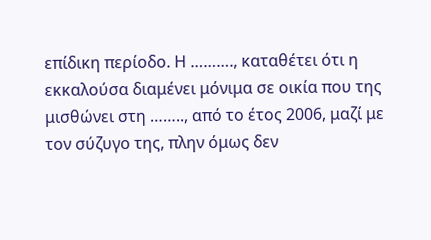επίδικη περίοδο. Η ………., καταθέτει ότι η εκκαλούσα διαμένει μόνιμα σε οικία που της μισθώνει στη …….., από το έτος 2006, μαζί με τον σύζυγο της, πλην όμως δεν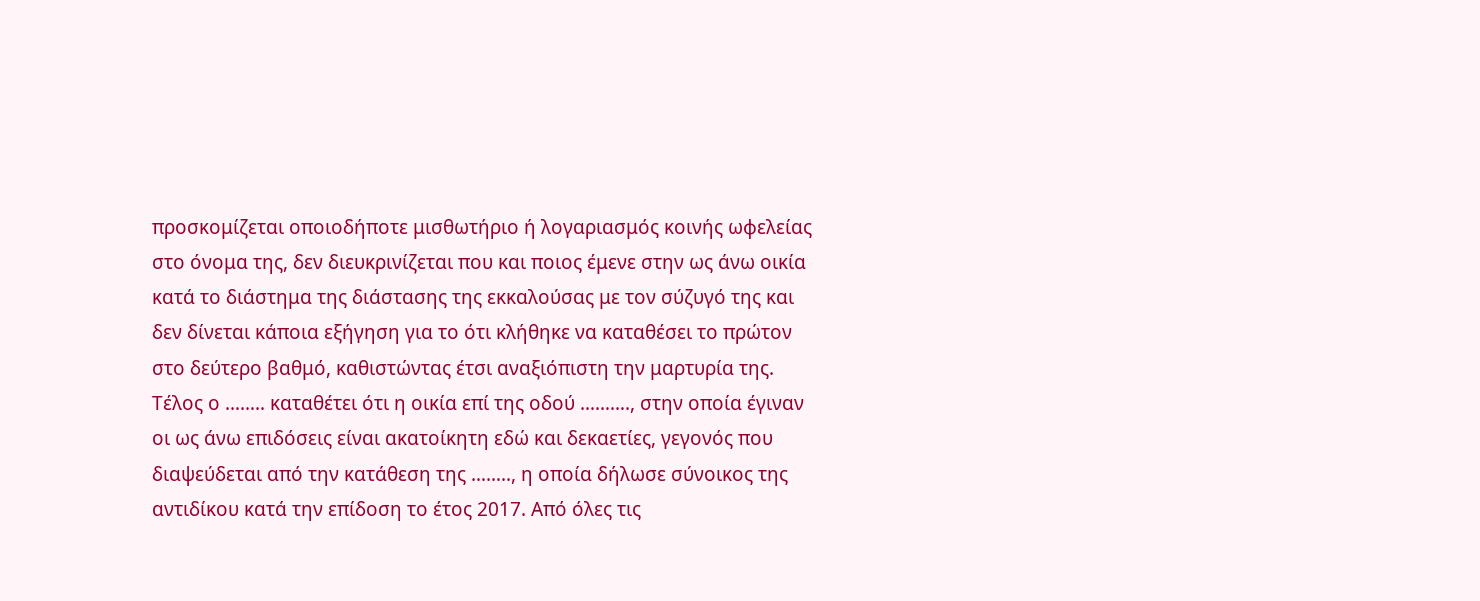προσκομίζεται οποιοδήποτε μισθωτήριο ή λογαριασμός κοινής ωφελείας στο όνομα της, δεν διευκρινίζεται που και ποιος έμενε στην ως άνω οικία κατά το διάστημα της διάστασης της εκκαλούσας με τον σύζυγό της και δεν δίνεται κάποια εξήγηση για το ότι κλήθηκε να καταθέσει το πρώτον στο δεύτερο βαθμό, καθιστώντας έτσι αναξιόπιστη την μαρτυρία της. Τέλος ο …….. καταθέτει ότι η οικία επί της οδού ………., στην οποία έγιναν οι ως άνω επιδόσεις είναι ακατοίκητη εδώ και δεκαετίες, γεγονός που διαψεύδεται από την κατάθεση της …….., η οποία δήλωσε σύνοικος της αντιδίκου κατά την επίδοση το έτος 2017. Από όλες τις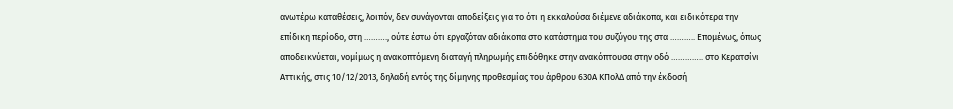ανωτέρω καταθέσεις, λοιπόν, δεν συνάγονται αποδείξεις για το ότι η εκκαλούσα διέμενε αδιάκοπα, και ειδικότερα την επίδικη περίοδο, στη ………., ούτε έστω ότι εργαζόταν αδιάκοπα στο κατάστημα του συζύγου της στα ……….. Επομένως, όπως αποδεικνύεται, νομίμως η ανακοπτόμενη διαταγή πληρωμής επιδόθηκε στην ανακόπτουσα στην οδό ………….. στο Κερατσίνι Αττικής, στις 10/12/2013, δηλαδή εντός της δίμηνης προθεσμίας του άρθρου 630Α ΚΠολΔ από την έκδοσή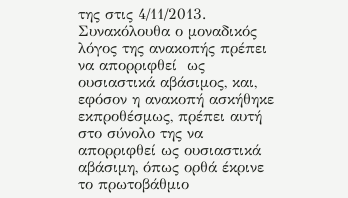της στις 4/11/2013. Συνακόλουθα ο μοναδικός λόγος της ανακοπής πρέπει να απορριφθεί  ως ουσιαστικά αβάσιμος, και, εφόσον η ανακοπή ασκήθηκε εκπροθέσμως, πρέπει αυτή στο σύνολο της να απορριφθεί ως ουσιαστικά αβάσιμη, όπως ορθά έκρινε το πρωτοβάθμιο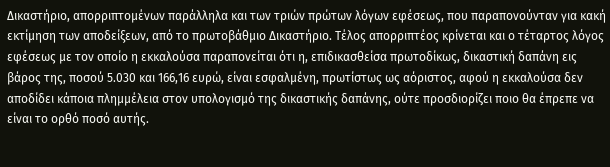Δικαστήριο, απορριπτομένων παράλληλα και των τριών πρώτων λόγων εφέσεως, που παραπονούνταν για κακή εκτίμηση των αποδείξεων, από το πρωτοβάθμιο Δικαστήριο. Τέλος απορριπτέος κρίνεται και ο τέταρτος λόγος εφέσεως με τον οποίο η εκκαλούσα παραπονείται ότι η, επιδικασθείσα πρωτοδίκως, δικαστική δαπάνη εις βάρος της, ποσού 5.030 και 166,16 ευρώ, είναι εσφαλμένη, πρωτίστως ως αόριστος, αφού η εκκαλούσα δεν αποδίδει κάποια πλημμέλεια στον υπολογισμό της δικαστικής δαπάνης, ούτε προσδιορίζει ποιο θα έπρεπε να είναι το ορθό ποσό αυτής.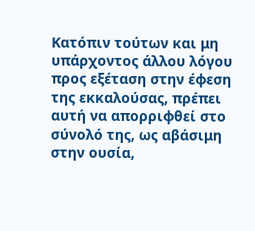Κατόπιν τούτων και μη υπάρχοντος άλλου λόγου προς εξέταση στην έφεση της εκκαλούσας, πρέπει αυτή να απορριφθεί στο σύνολό της, ως αβάσιμη στην ουσία,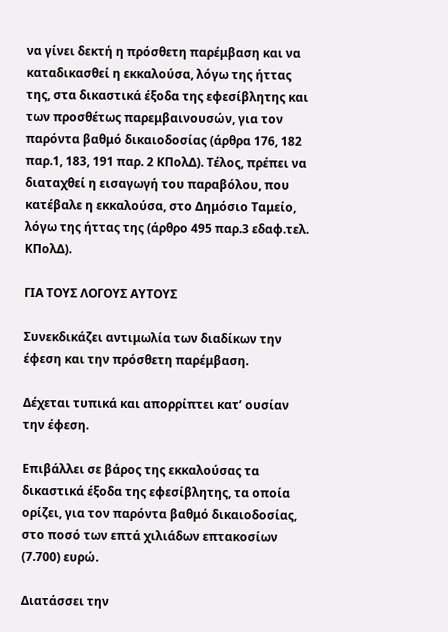να γίνει δεκτή η πρόσθετη παρέμβαση και να καταδικασθεί η εκκαλούσα, λόγω της ήττας της, στα δικαστικά έξοδα της εφεσίβλητης και των προσθέτως παρεμβαινουσών, για τον παρόντα βαθμό δικαιοδοσίας (άρθρα 176, 182 παρ.1, 183, 191 παρ. 2 ΚΠολΔ). Τέλος, πρέπει να διαταχθεί η εισαγωγή του παραβόλου, που κατέβαλε η εκκαλούσα, στο Δημόσιο Ταμείο, λόγω της ήττας της (άρθρο 495 παρ.3 εδαφ.τελ. ΚΠολΔ).

ΓΙΑ ΤΟΥΣ ΛΟΓΟΥΣ ΑΥΤΟΥΣ

Συνεκδικάζει αντιμωλία των διαδίκων την έφεση και την πρόσθετη παρέμβαση.

Δέχεται τυπικά και απορρίπτει κατ’ ουσίαν την έφεση.

Επιβάλλει σε βάρος της εκκαλούσας τα δικαστικά έξοδα της εφεσίβλητης, τα οποία ορίζει, για τον παρόντα βαθμό δικαιοδοσίας, στο ποσό των επτά χιλιάδων επτακοσίων (7.700) ευρώ.

Διατάσσει την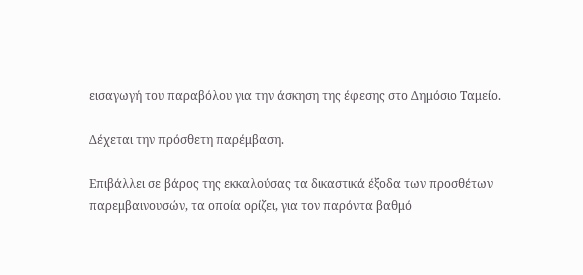εισαγωγή του παραβόλου για την άσκηση της έφεσης στο Δημόσιο Ταμείο.

Δέχεται την πρόσθετη παρέμβαση.

Επιβάλλει σε βάρος της εκκαλούσας τα δικαστικά έξοδα των προσθέτων παρεμβαινουσών, τα οποία ορίζει, για τον παρόντα βαθμό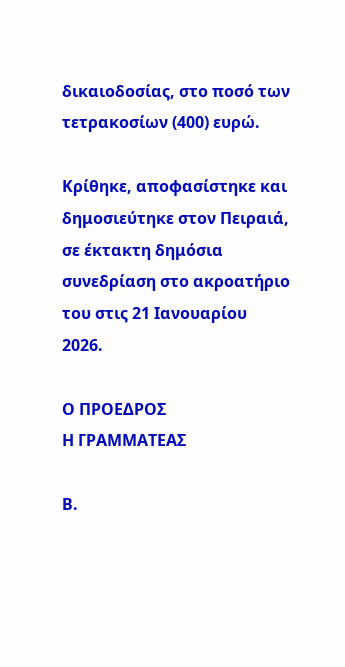δικαιοδοσίας, στο ποσό των τετρακοσίων (400) ευρώ.

Κρίθηκε, αποφασίστηκε και δημοσιεύτηκε στον Πειραιά, σε έκτακτη δημόσια συνεδρίαση στο ακροατήριο του στις 21 Ιανουαρίου 2026.

Ο ΠΡΟΕΔΡΟΣ                                                                     Η ΓΡΑΜΜΑΤΕΑΣ

Β.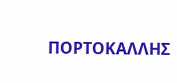ΠΟΡΤΟΚΑΛΛΗΣ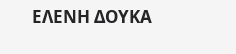ΕΛΕΝΗ ΔΟΥΚΑ